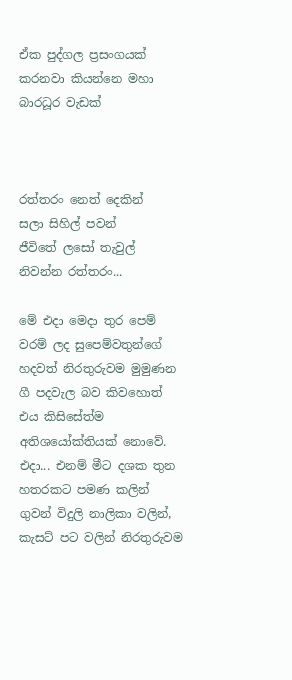ඒක පුද්ගල ප්‍රසංගයක් කරනවා කියන්නෙ මහා බාරධූර වැඩක්



රත්තරං නෙත් දෙකින්
සලා සිහිල් පවන්
ජීවිතේ ලසෝ තැවුල්
නිවන්න රත්තරං...

මේ එදා මෙදා තුර පෙම් වරම් ලද සුපෙම්වතුන්ගේ හදවත් නිරතුරුවම මුමුණන ගී පදවැල බව කිවහොත් එය කිසිසේත්ම අතිශයෝක්තියක් නොවේ.
එදා... එනම් මීට දශක තුන හතරකට පමණ කලින් ගුවන් විදුලි නාලිකා වලින්, කැසට් පට වලින් නිරතුරුවම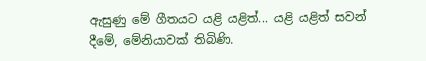ඇසුණු මේ ගීතයට යළි යළිත්... යළි යළිත් සවන් දීමේ, මේනියාවක් තිබිණි.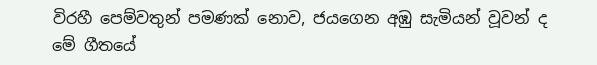විරහී පෙම්වතුන් පමණක් නොව, ජයගෙන අඹු සැමියන් වූවන් ද මේ ගීතයේ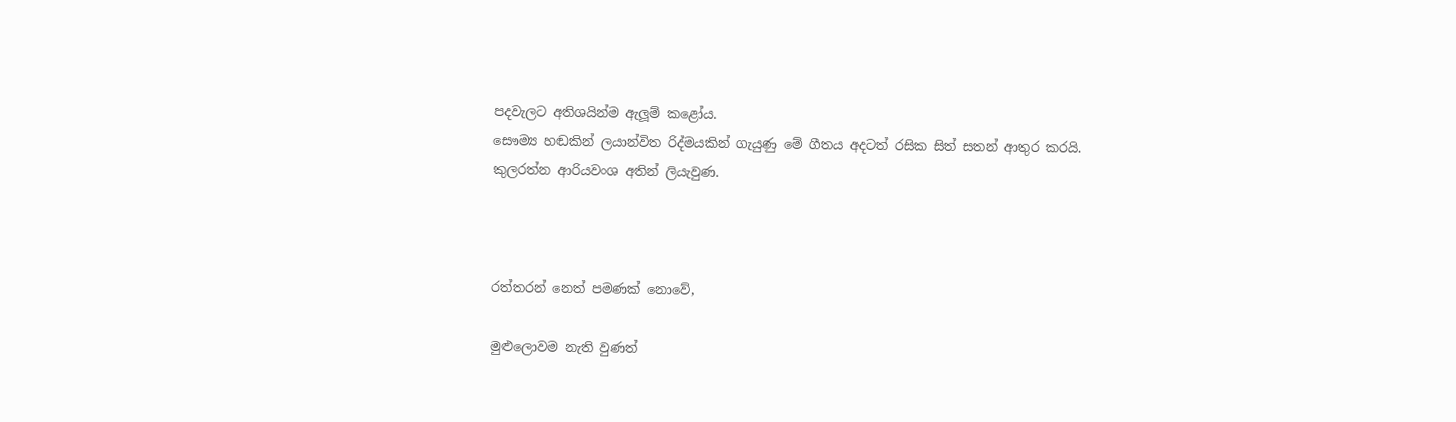පදවැලට අතිශයින්ම ඇලූම් කළෝය.
සෞම්‍ය හඬකින් ලයාන්විත රිද්මයකින් ගැයුණු මේ ගීතය අදටත් රසික සිත් සතන් ආතුර කරයි.
කුලරත්න ආරියවංශ අතින් ලියැවුණ.



රත්තරන් නෙත් පමණක් නොවේ,

මුළුලොවම නැති වුණත්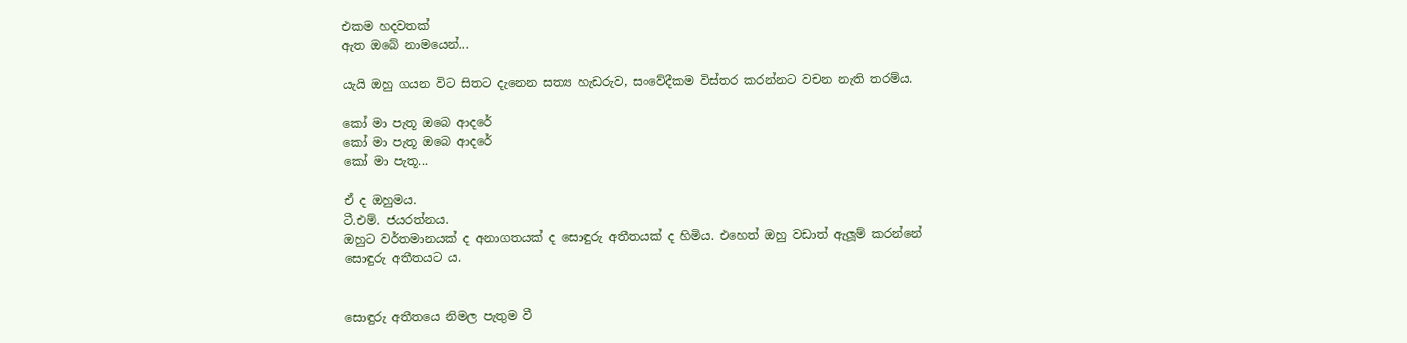එකම හදවතක්
ඇත ඔබේ නාමයෙන්...

යැයි ඔහු ගයන විට සිතට දැනෙන සත්‍ය හැඩරුව, සංවේදීකම විස්තර කරන්නට වචන නැති තරම්ය.

කෝ මා පැතූ ඔබෙ ආදරේ
කෝ මා පැතූ ඔබෙ ආදරේ
කෝ මා පැතූ...

ඒ ද ඔහුමය.
ටී.එම්. ජයරත්නය.
ඔහුට වර්තමානයක් ද අනාගතයක් ද සොඳුරු අතීතයක් ද හිමිය. එහෙත් ඔහු වඩාත් ඇලූම් කරන්නේ සොඳුරු අතීතයට ය.


සොඳුරු අතීතයෙ නිමල පැතුම වී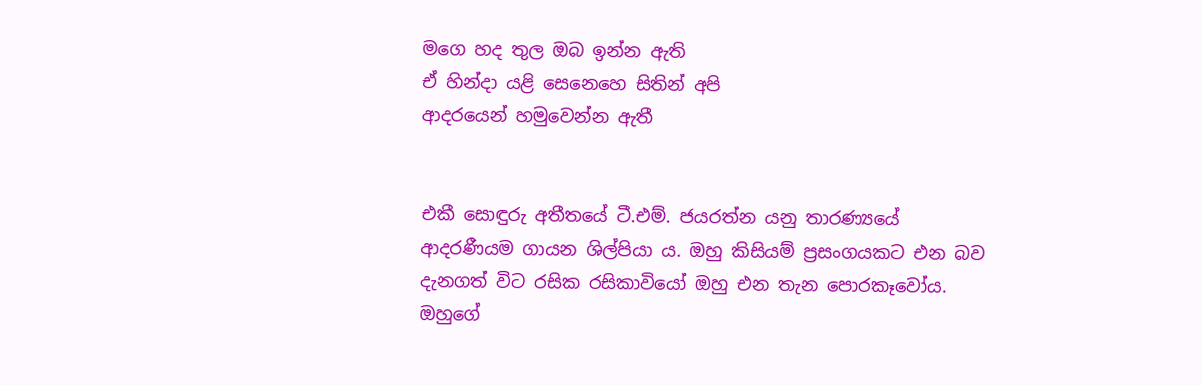මගෙ හද තුල ඔබ ඉන්න ඇති
ඒ හින්දා යළි සෙනෙහෙ සිතින් අපි
ආදරයෙන් හමුවෙන්න ඇතී


එකී සොඳුරු අතීතයේ ටී.එම්. ජයරත්න යනු තාරණ්‍යයේ ආදරණීයම ගායන ශිල්පියා ය. ඔහු කිසියම් ප්‍රසංගයකට එන බව දැනගත් විට රසික රසිකාවියෝ ඔහු එන තැන පොරකෑවෝය. ඔහුගේ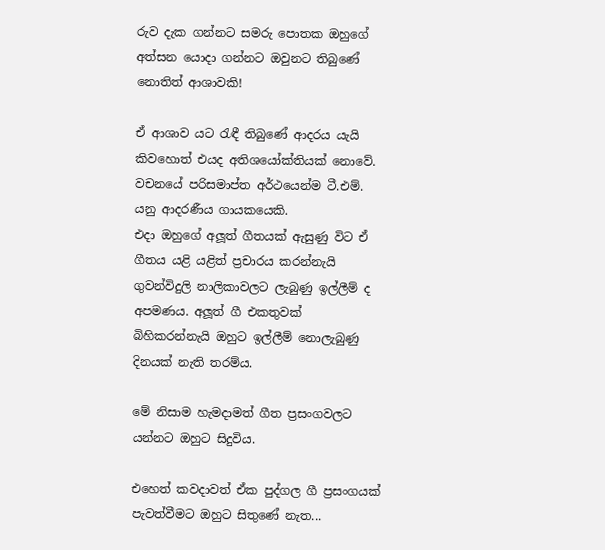රුව දැක ගන්නට සමරු පොතක ඔහුගේ අත්සන යොදා ගන්නට ඔවුනට තිබුණේ නොතිත් ආශාවකි!

ඒ ආශාව යට රැඳී තිබුණේ ආදරය යැයි කිවහොත් එයද අතිශයෝක්තියක් නොවේ. වචනයේ පරිසමාප්ත අර්ථයෙන්ම ටී.එම්. යනු ආදරණීය ගායකයෙකි.
එදා ඔහුගේ අලූත් ගීතයක් ඇසුණු විට ඒ ගීතය යළි යළිත් ප්‍රචාරය කරන්නැයි ගුවන්විදුලි නාලිකාවලට ලැබුණු ඉල්ලීම් ද අපමණය. අලූත් ගී එකතුවක් බිහිකරන්නැයි ඔහුට ඉල්ලීම් නොලැබුණු දිනයක් නැති තරම්ය.

මේ නිසාම හැමදාමත් ගීත ප්‍රසංගවලට යන්නට ඔහුට සිදුවිය.

එහෙත් කවදාවත් ඒක පුද්ගල ගී ප්‍රසංගයක් පැවත්වීමට ඔහුට සිතුණේ නැත...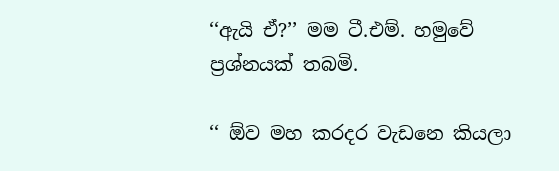‘‘ඇයි ඒ?’’ මම ටී.එම්. හමුවේ ප්‍රශ්නයක් තබමි.

‘‘ ඕව මහ කරදර වැඩනෙ කියලා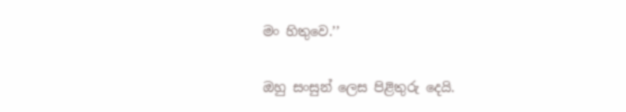මං හිතුවෙ.’’

ඔහු සංසුන් ලෙස පිළිතුරු දෙයි.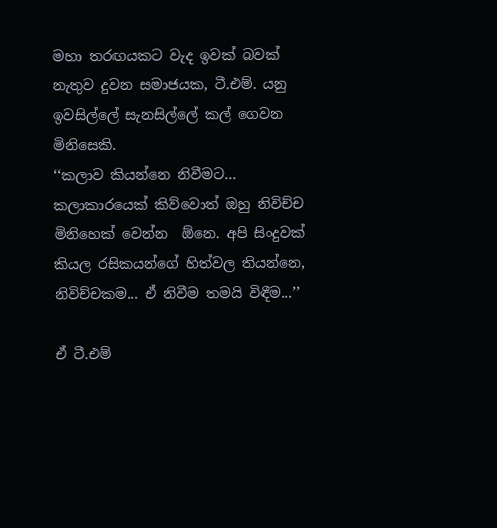මහා තරඟයකට වැද ඉවක් බවක් නැතුව දුවන සමාජයක, ටී.එම්. යනු ඉවසිල්ලේ සැනසිල්ලේ කල් ගෙවන මිනිසෙකි.
‘‘කලාව කියන්නෙ නිවීමට... කලාකාරයෙක් කිව්වොත් ඔහු නිවිච්ච මිනිහෙක් වෙන්න  ඕනෙ. අපි සිංදුවක් කියල රසිකයන්ගේ හිත්වල තියන්නෙ, නිවිච්චකම... ඒ නිවීම තමයි විඳීම...’’

ඒ ටී.එම්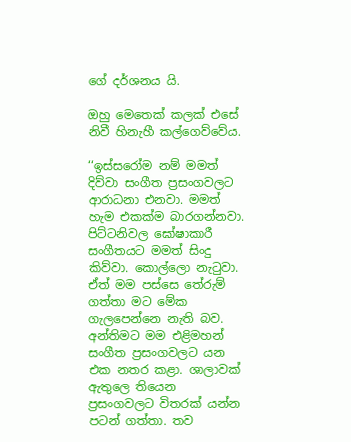ගේ දර්ශනය යි.

ඔහු මෙතෙක් කලක් එසේ නිවී හිනැහී කල්ගෙව්වේය.

‘‘ඉස්සරෝම නම් මමත් දිව්වා සංගීත ප්‍රසංගවලට ආරාධනා එනවා. මමත් හැම එකක්ම බාරගන්නවා. පිට්ටනිවල ඝෝෂාකාරී සංගීතයට මමත් සිංදු කිව්වා. කොල්ලො නැටුවා. ඒත් මම පස්සෙ තේරුම් ගත්තා මට මේක ගැලපෙන්නෙ නැති බව. අන්තිමට මම එළිමහන් සංගීත ප්‍රසංගවලට යන එක නතර කළා. ශාලාවක් ඇතුලෙ තියෙන ප්‍රසංගවලට විතරක් යන්න පටන් ගත්තා. තව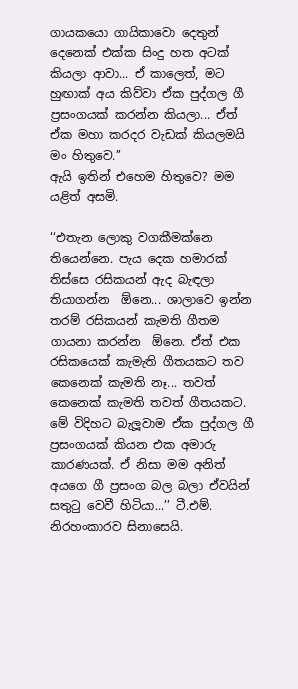ගායකයො ගායිකාවො දෙතුන් දෙනෙක් එක්ක සිංදු හත අටක් කියලා ආවා... ඒ කාලෙත්, මට හුඟාක් අය කිව්වා ඒක පුද්ගල ගී ප්‍රසංගයක් කරන්න කියලා... ඒත් ඒක මහා කරදර වැඩක් කියලමයි මං හිතුවෙ.’’
ඇයි ඉතින් එහෙම හිතුවෙ? මම යළිත් අසමි.

‘‘එතැන ලොකු වගකීමක්නෙ තියෙන්නෙ. පැය දෙක හමාරක් තිස්සෙ රසිකයන් ඇද බැඳලා තියාගන්න  ඕනෙ... ශාලාවෙ ඉන්න තරම් රසිකයන් කැමති ගීතම ගායනා කරන්න  ඕනෙ. ඒත් එක රසිකයෙක් කැමැති ගීතයකට තව කෙනෙක් කැමති නෑ... තවත් කෙනෙක් කැමති තවත් ගීතයකට. මේ විදිහට බැලූවාම ඒක පුද්ගල ගී ප්‍රසංගයක් කියන එක අමාරු කාරණයක්. ඒ නිසා මම අනිත් අයගෙ ගී ප්‍රසංග බල බලා ඒවයින් සතුටු වෙවී හිටියා...’’ ටී.එම්. නිරහංකාරව සිනාසෙයි.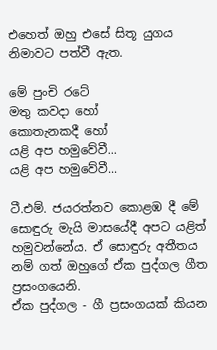එහෙත් ඔහු එසේ සිතූ යුගය නිමාවට පත්වී ඇත.

මේ පුංචි රටේ
මතු කවදා හෝ
කොතැනකදී හෝ
යළි අප හමුවේවී...
යළි අප හමුවේවී...

ටී.එම්. ජයරත්නව කොළඹ දී මේ සොඳුරු මැයි මාසයේදී අපට යළිත් හමුවන්නේය. ඒ සොඳුරු අතීතය නම් ගත් ඔහුගේ ඒක පුද්ගල ගීත ප්‍රසංගයෙනි.
ඒක පුද්ගල - ගී ප්‍රසංගයක් කියන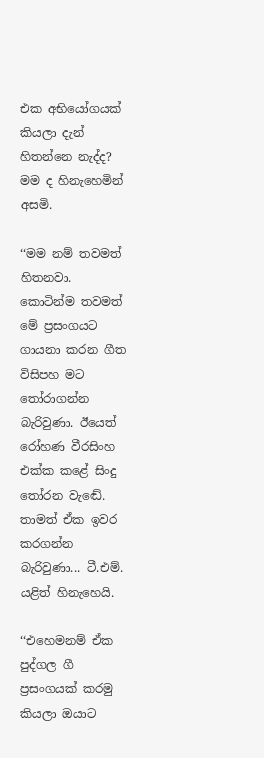එක අභියෝගයක් කියලා දැන් හිතන්නෙ නැද්ද? මම ද හිනැහෙමින් අසමි.

‘‘මම නම් තවමත් හිතනවා. කොටින්ම තවමත් මේ ප්‍රසංගයට ගායනා කරන ගීත විසිපහ මට තෝරාගන්න බැරිවුණා. ඊයෙත් රෝහණ වීරසිංහ එක්ක කළේ සිංදු තෝරන වැඬේ. තාමත් ඒක ඉවර කරගන්න බැරිවුණා... ටී.එම්. යළිත් හිනැහෙයි.

‘‘එහෙමනම් ඒක පුද්ගල ගී ප්‍රසංගයක් කරමු කියලා ඔයාට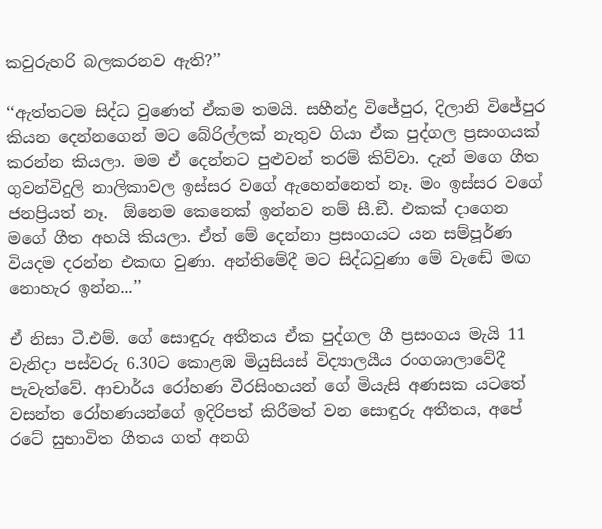කවුරුහරි බලකරනව ඇති?’’

‘‘ඇත්තටම සිද්ධ වුණෙත් ඒකම තමයි. සහීන්ද්‍ර විජේපුර, දිලානි විජේපුර කියන දෙන්නගෙන් මට බේරිල්ලක් නැතුව ගියා ඒක පුද්ගල ප්‍රසංගයක් කරන්න කියලා. මම ඒ දෙන්නට පුළුවන් තරම් කිව්වා. දැන් මගෙ ගීත ගුවන්විදුලි නාලිකාවල ඉස්සර වගේ ඇහෙන්නෙත් නෑ. මං ඉස්සර වගේ ජනප්‍රියත් නෑ.  ඕනෙම කෙනෙක් ඉන්නව නම් සී.ඞී. එකක් දාගෙන මගේ ගීත අහයි කියලා. ඒත් මේ දෙන්නා ප්‍රසංගයට යන සම්පූර්ණ වියදම දරන්න එකඟ වුණා. අන්තිමේදී මට සිද්ධවුණා මේ වැඬේ මඟ නොහැර ඉන්න...’’

ඒ නිසා ටී.එම්. ගේ සොඳුරු අතීතය ඒක පුද්ගල ගී ප්‍රසංගය මැයි 11 වැනිදා පස්වරු 6.30ට කොළඹ මියුසියස් විද්‍යාලයීය රංගශාලාවේදී පැවැත්වේ. ආචාර්ය රෝහණ වීරසිංහයන් ගේ මියැසි අණසක යටතේ වසන්ත රෝහණයන්ගේ ඉදිරිපත් කිරීමත් වන සොඳුරු අතීතය, අපේ රටේ සුභාවිත ගීතය ගත් අනගි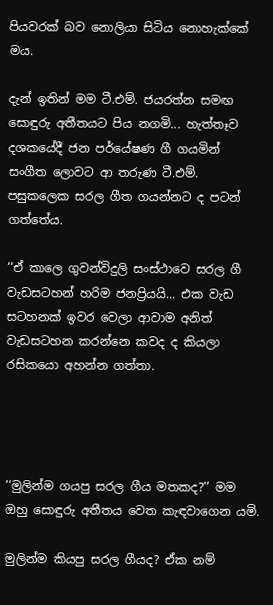පියවරක් බව නොලියා සිටිය නොහැක්කේ මය.

දැන් ඉතින් මම ටී.එම්. ජයරත්න සමඟ සොඳුරු අතීතයට පිය නගමි... හැත්තෑව දශකයේදී ජන පර්යේෂණ ගී ගයමින් සංගීත ලොවට ආ තරුණ ටී.එම්. පසුකලෙක සරල ගීත ගයන්නට ද පටන් ගත්තේය.

‘‘ඒ කාලෙ ගුවන්විදුලි සංස්ථාවෙ සරල ගී වැඩසටහන් හරිම ජනප්‍රියයි... එක වැඩ සටහනක් ඉවර වෙලා ආවාම අනිත් වැඩසටහන කරන්නෙ කවද ද කියලා රසිකයො අහන්න ගත්තා.




‘‘මුලින්ම ගයපු සරල ගීය මතකද?’’ මම ඔහු සොඳුරු අතීතය වෙත කැඳවාගෙන යමි.

මුලින්ම කියපු සරල ගීයද? ඒක නම්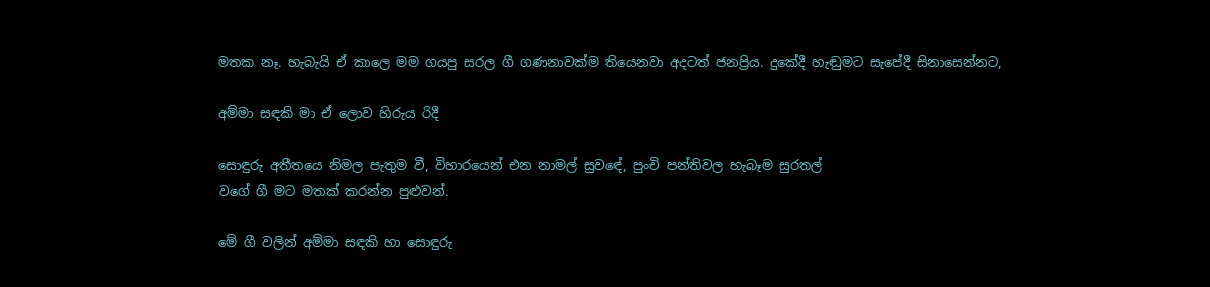මතක නෑ. හැබැයි ඒ කාලෙ මම ගයපු සරල ගී ගණනාවක්ම තියෙනවා අදටත් ජනප්‍රිය. දුකේදී හැඬුමට සැපේදී සිනාසෙන්නට,

අම්මා සඳකි මා ඒ ලොව හිරුය රිදී

සොඳුරු අතීතයෙ නිමල පැතුම වී, විහාරයෙන් එන නාමල් සුවඳේ, පුංචි පන්තිවල හැබෑම සුරතල්
වගේ ගී මට මතක් කරන්න පුළුවන්.

මේ ගී වලින් අම්මා සඳකි හා සොඳුරු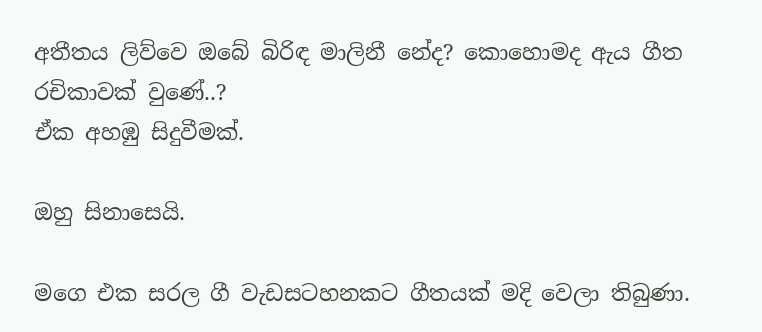අතීතය ලිව්වෙ ඔබේ බිරිඳ මාලිනී නේද? කොහොමද ඇය ගීත රචිකාවක් වුණේ..?
ඒක අහඹු සිදුවීමක්.

ඔහු සිනාසෙයි.

මගෙ එක සරල ගී වැඩසටහනකට ගීතයක් මදි වෙලා තිබුණා.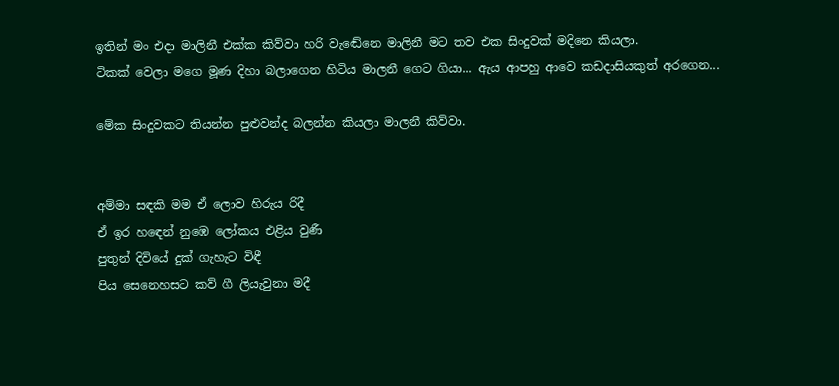ඉතින් මං එදා මාලිනී එක්ක කිව්වා හරි වැඬේනෙ මාලිනී මට තව එක සිංදුවක් මදිනෙ කියලා.
ටිකක් වෙලා මගෙ මූණ දිහා බලාගෙන හිටිය මාලනී ගෙට ගියා... ඇය ආපහු ආවෙ කඩදාසියකුත් අරගෙන...

මේක සිංදුවකට තියන්න පුළුවන්ද බලන්න කියලා මාලනී කිව්වා.


අම්මා සඳකි මම ඒ ලොව හිරුය රිදී
ඒ ඉර හඳෙන් නුඹෙ ලෝකය එළිය වුණී
පුතුන් දිවියේ දුක් ගැහැට විඳී
පිය සෙනෙහසට කව් ගී ලියැවුනා මදී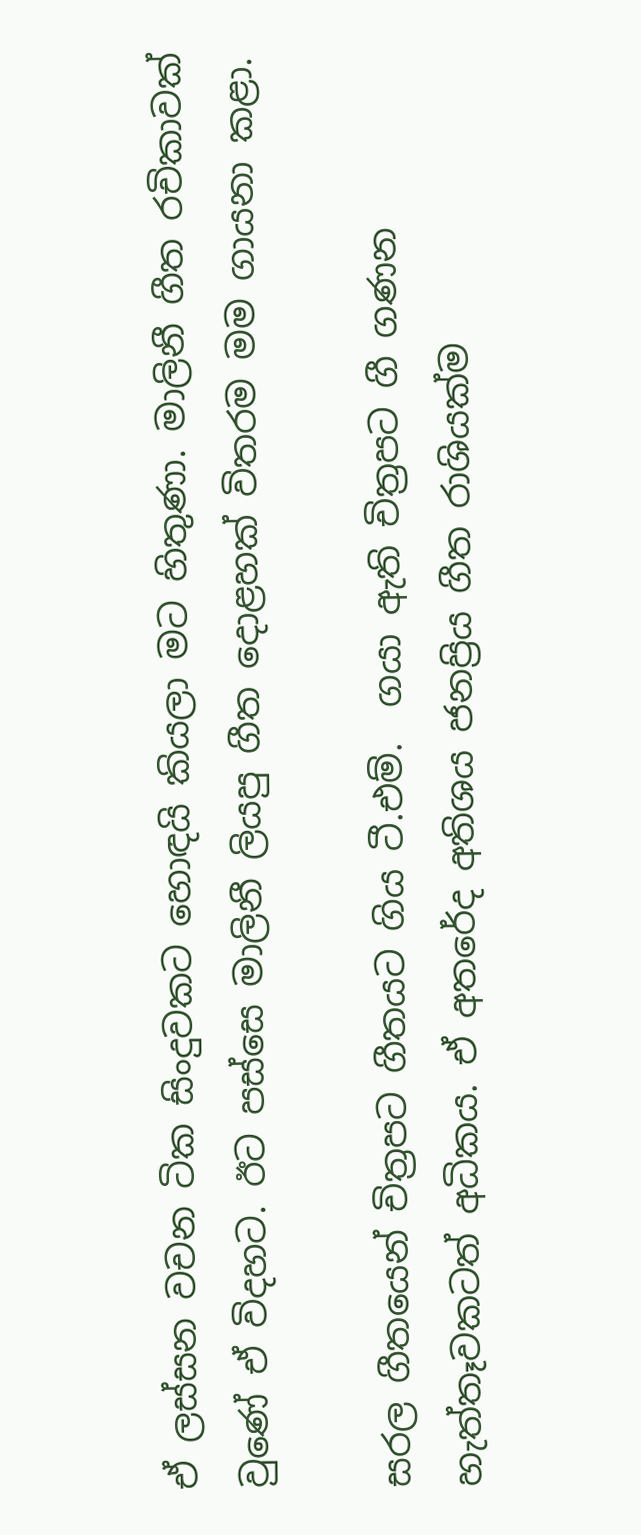ඒ ලස්සන වචන ටික සිංදුවකට හොඳයි කියලා මට හිතුණා. මාලිනී ගීත රචිකාවක් වුණේ ඒ විදහට. ඊට පස්සෙ මාලිනී ලියපු ගීත දොළහක් විතරම මම ගායනා කළා.

සරල ගීතයෙන් චිත්‍රපට ගීතයට ගිය ටී.එම්.  ගයා ඇති චිත්‍රපට ගී ගණන හැත්තෑවකටත් අධිකය. ඒ අතරේද අතිශය ජනප්‍රිය ගීත රාශියක්ම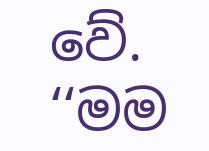වේ.
‘‘මම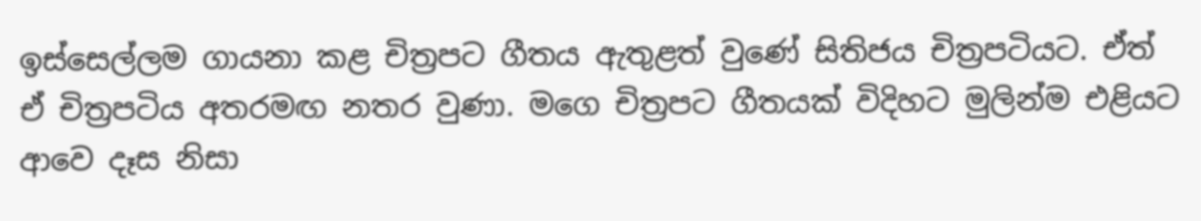ඉස්සෙල්ලම ගායනා කළ චිත්‍රපට ගීතය ඇතුළත් වුණේ සිතිජය චිත්‍රපටියට. ඒත් ඒ චිත්‍රපටිය අතරමඟ නතර වුණා. මගෙ චිත්‍රපට ගීතයක් විදිහට මුලින්ම එළියට ආවෙ දෑස නිසා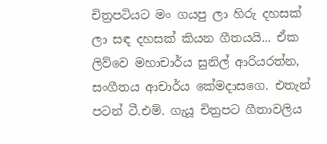චිත්‍රපටියට මං ගයපු ලා හිරු දහසක් ලා සඳ දහසක් කියන ගීතයයි... ඒක ලිව්වෙ මහාචාර්ය සුනිල් ආරියරත්න, සංගීතය ආචාර්ය කේමදාසගෙ. එතැන් පටන් ටී.එම්. ගැයූ චිත්‍රපට ගීතාවලිය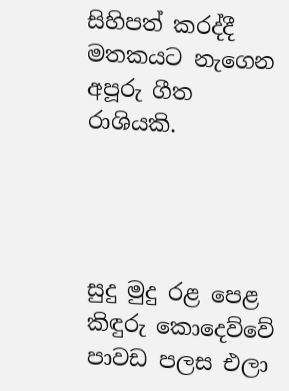සිහිපත් කරද්දී මතකයට නැගෙන අපූරු ගීත රාශියකි.




සුදු මුදු රළ පෙළ කිඳුරු කොදෙව්වේ
පාවඩ පලස එලා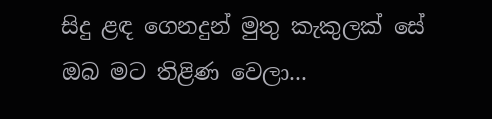සිදු ළඳ ගෙනදුන් මුතු කැකුලක් සේ
ඔබ මට තිළිණ වෙලා...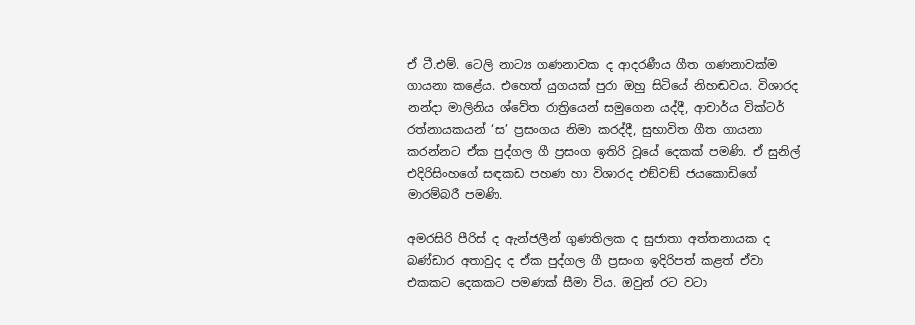ඒ ටී.එම්. ටෙලි නාට්‍ය ගණනාවක ද ආදරණීය ගීත ගණනාවක්ම ගායනා කළේය. එහෙත් යුගයක් පුරා ඔහු සිටියේ නිහඬවය. විශාරද නන්දා මාලිනිය ශ්වේත රාත්‍රියෙන් සමුගෙන යද්දී, ආචාර්ය වික්ටර් රත්නායකයන් ‘ස’ ප්‍රසංගය නිමා කරද්දී, සුභාවිත ගීත ගායනා කරන්නට ඒක පුද්ගල ගී ප්‍රසංග ඉතිරි වූයේ දෙකක් පමණි. ඒ සුනිල් එදිරිසිංහගේ සඳකඩ පහණ හා විශාරද එඞ්වඞ් ජයකොඩිගේ මාරම්බරී පමණි.

අමරසිරි පීරිස් ද ඇන්ජලීන් ගුණතිලක ද සුජාතා අත්තනායක ද බණ්ඩාර අතාවුද ද ඒක පුද්ගල ගී ප්‍රසංග ඉදිරිපත් කළත් ඒවා එකකට දෙකකට පමණක් සීමා විය. ඔවුන් රට වටා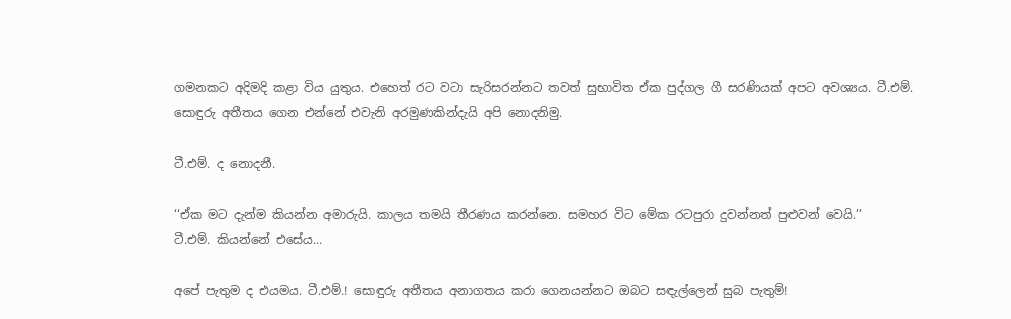ගමනකට අදිමදි කළා විය යුතුය. එහෙත් රට වටා සැරිසරන්නට තවත් සුභාවිත ඒක පුද්ගල ගී සරණියක් අපට අවශ්‍යය. ටී.එම්. සොඳුරු අතීතය ගෙන එන්නේ එවැනි අරමුණකින්දැයි අපි නොදනිමු.

ටී.එම්. ද නොදනී.

‘‘ඒක මට දැන්ම කියන්න අමාරුයි. කාලය තමයි තීරණය කරන්නෙ. සමහර විට මේක රටපුරා දුවන්නත් පුළුවන් වෙයි.’’
ටී.එම්. කියන්නේ එසේය...

අපේ පැතුම ද එයමය. ටී.එම්.! සොඳුරු අතීතය අනාගතය කරා ගෙනයන්නට ඔබට සඳැල්ලෙන් සුබ පැතුම්!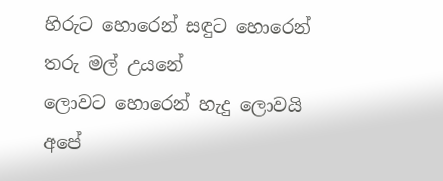හිරුට හොරෙන් සඳුට හොරෙන්
තරු මල් උයනේ
ලොවට හොරෙන් හැදු ලොවයි
අපේ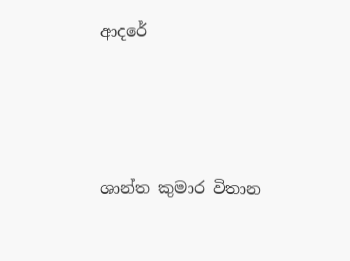ආදරේ




ශාන්ත කුමාර විතාන